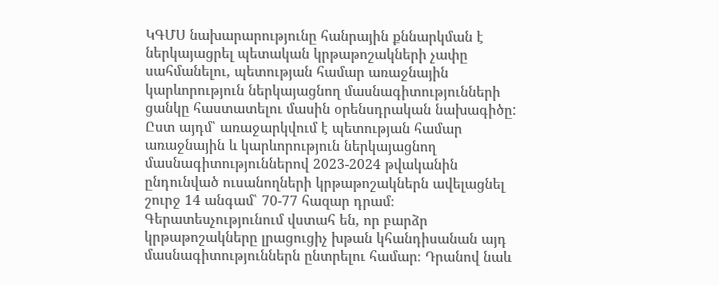ԿԳՄՍ նախարարությունը հանրային քննարկման է ներկայացրել պետական կրթաթոշակների չափը սահմանելու, պետության համար առաջնային կարևորություն ներկայացնող մասնագիտությունների ցանկը հաստատելու մասին օրենսդրական նախագիծը: Ըստ այդմ՝ առաջարկվում է պետության համար առաջնային և կարևորություն ներկայացնող մասնագիտություններով 2023-2024 թվականին ընդունված ուսանողների կրթաթոշակներն ավելացնել շուրջ 14 անգամ՝ 70-77 հազար դրամ։ Գերատեսչությունում վստահ են, որ բարձր կրթաթոշակները լրացուցիչ խթան կհանդիսանան այդ մասնագիտություններն ընտրելու համար։ Դրանով նաև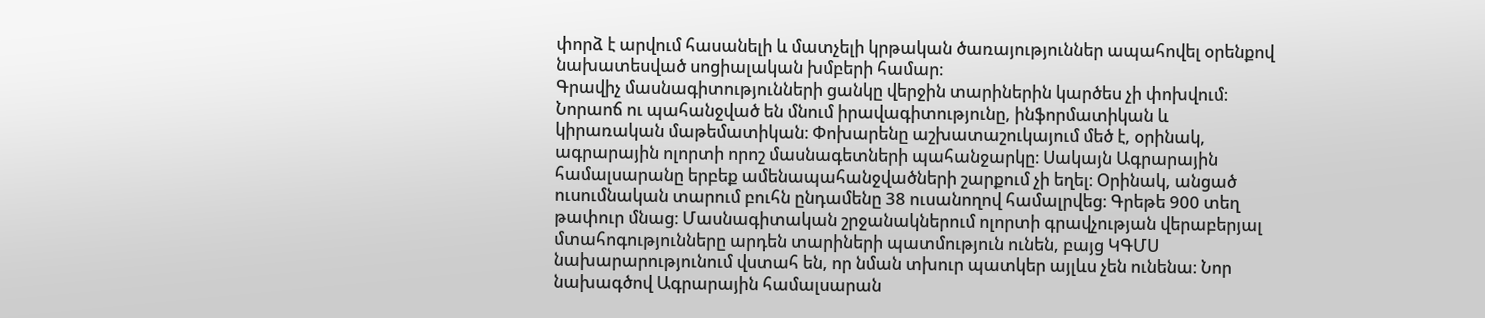փորձ է արվում հասանելի և մատչելի կրթական ծառայություններ ապահովել օրենքով նախատեսված սոցիալական խմբերի համար։
Գրավիչ մասնագիտությունների ցանկը վերջին տարիներին կարծես չի փոխվում։ Նորաոճ ու պահանջված են մնում իրավագիտությունը, ինֆորմատիկան և կիրառական մաթեմատիկան։ Փոխարենը աշխատաշուկայում մեծ է, օրինակ, ագրարային ոլորտի որոշ մասնագետների պահանջարկը։ Սակայն Ագրարային համալսարանը երբեք ամենապահանջվածների շարքում չի եղել։ Օրինակ, անցած ուսումնական տարում բուհն ընդամենը 38 ուսանողով համալրվեց։ Գրեթե 900 տեղ թափուր մնաց։ Մասնագիտական շրջանակներում ոլորտի գրավչության վերաբերյալ մտահոգությունները արդեն տարիների պատմություն ունեն, բայց ԿԳՄՍ նախարարությունում վստահ են, որ նման տխուր պատկեր այլևս չեն ունենա։ Նոր նախագծով Ագրարային համալսարան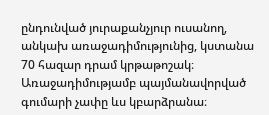ընդունված յուրաքանչյուր ուսանող, անկախ առաջադիմությունից, կստանա 70 հազար դրամ կրթաթոշակ։ Առաջադիմությամբ պայմանավորված գումարի չափը ևս կբարձրանա։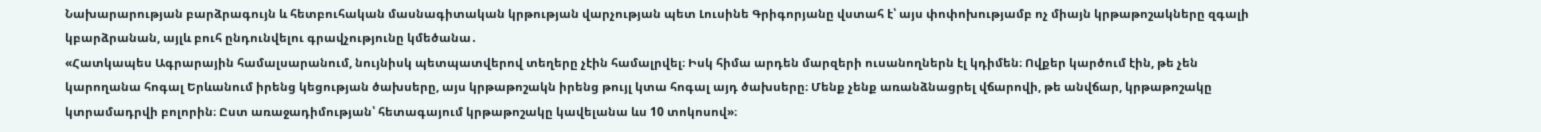Նախարարության բարձրագույն և հետբուհական մասնագիտական կրթության վարչության պետ Լուսինե Գրիգորյանը վստահ է՝ այս փոփոխությամբ ոչ միայն կրթաթոշակները զգալի կբարձրանան, այլև բուհ ընդունվելու գրավչությունը կմեծանա․
«Հատկապես Ագրարային համալսարանում, նույնիսկ պետպատվերով տեղերը չէին համալրվել։ Իսկ հիմա արդեն մարզերի ուսանողներն էլ կդիմեն։ Ովքեր կարծում էին, թե չեն կարողանա հոգալ Երևանում իրենց կեցության ծախսերը, այս կրթաթոշակն իրենց թույլ կտա հոգալ այդ ծախսերը։ Մենք չենք առանձնացրել վճարովի, թե անվճար, կրթաթոշակը կտրամադրվի բոլորին։ Ըստ առաջադիմության՝ հետագայում կրթաթոշակը կավելանա ևս 10 տոկոսով»։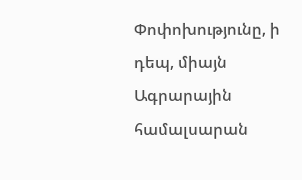Փոփոխությունը, ի դեպ, միայն Ագրարային համալսարան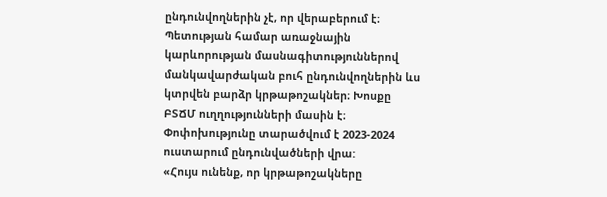ընդունվողներին չէ, որ վերաբերում է։ Պետության համար առաջնային կարևորության մասնագիտություններով մանկավարժական բուհ ընդունվողներին ևս կտրվեն բարձր կրթաթոշակներ։ Խոսքը ԲՏՃՄ ուղղությունների մասին է։ Փոփոխությունը տարածվում է 2023-2024 ուստարում ընդունվածների վրա:
«Հույս ունենք, որ կրթաթոշակները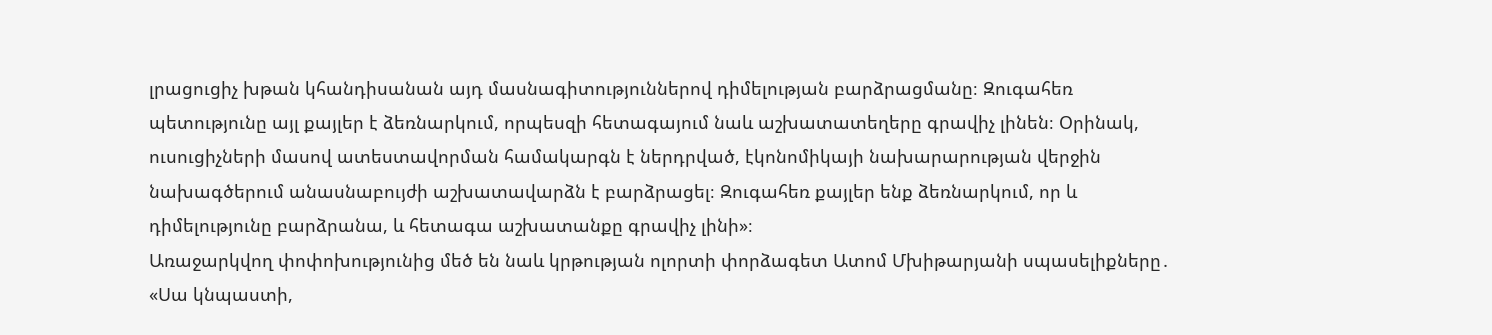լրացուցիչ խթան կհանդիսանան այդ մասնագիտություններով դիմելության բարձրացմանը։ Զուգահեռ պետությունը այլ քայլեր է ձեռնարկում, որպեսզի հետագայում նաև աշխատատեղերը գրավիչ լինեն։ Օրինակ, ուսուցիչների մասով ատեստավորման համակարգն է ներդրված, էկոնոմիկայի նախարարության վերջին նախագծերում անասնաբույժի աշխատավարձն է բարձրացել։ Զուգահեռ քայլեր ենք ձեռնարկում, որ և դիմելությունը բարձրանա, և հետագա աշխատանքը գրավիչ լինի»։
Առաջարկվող փոփոխությունից մեծ են նաև կրթության ոլորտի փորձագետ Ատոմ Մխիթարյանի սպասելիքները․ «Սա կնպաստի,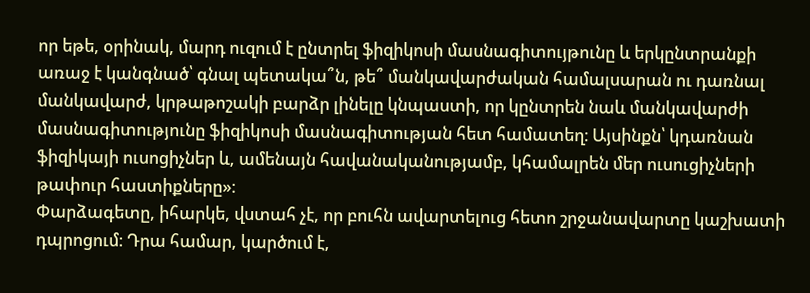որ եթե, օրինակ, մարդ ուզում է ընտրել ֆիզիկոսի մասնագիտույթունը և երկընտրանքի առաջ է կանգնած՝ գնալ պետակա՞ն, թե՞ մանկավարժական համալսարան ու դառնալ մանկավարժ, կրթաթոշակի բարձր լինելը կնպաստի, որ կընտրեն նաև մանկավարժի մասնագիտությունը ֆիզիկոսի մասնագիտության հետ համատեղ։ Այսինքն՝ կդառնան ֆիզիկայի ուսոցիչներ և, ամենայն հավանականությամբ, կհամալրեն մեր ուսուցիչների թափուր հաստիքները»։
Փարձագետը, իհարկե, վստահ չէ, որ բուհն ավարտելուց հետո շրջանավարտը կաշխատի դպրոցում։ Դրա համար, կարծում է,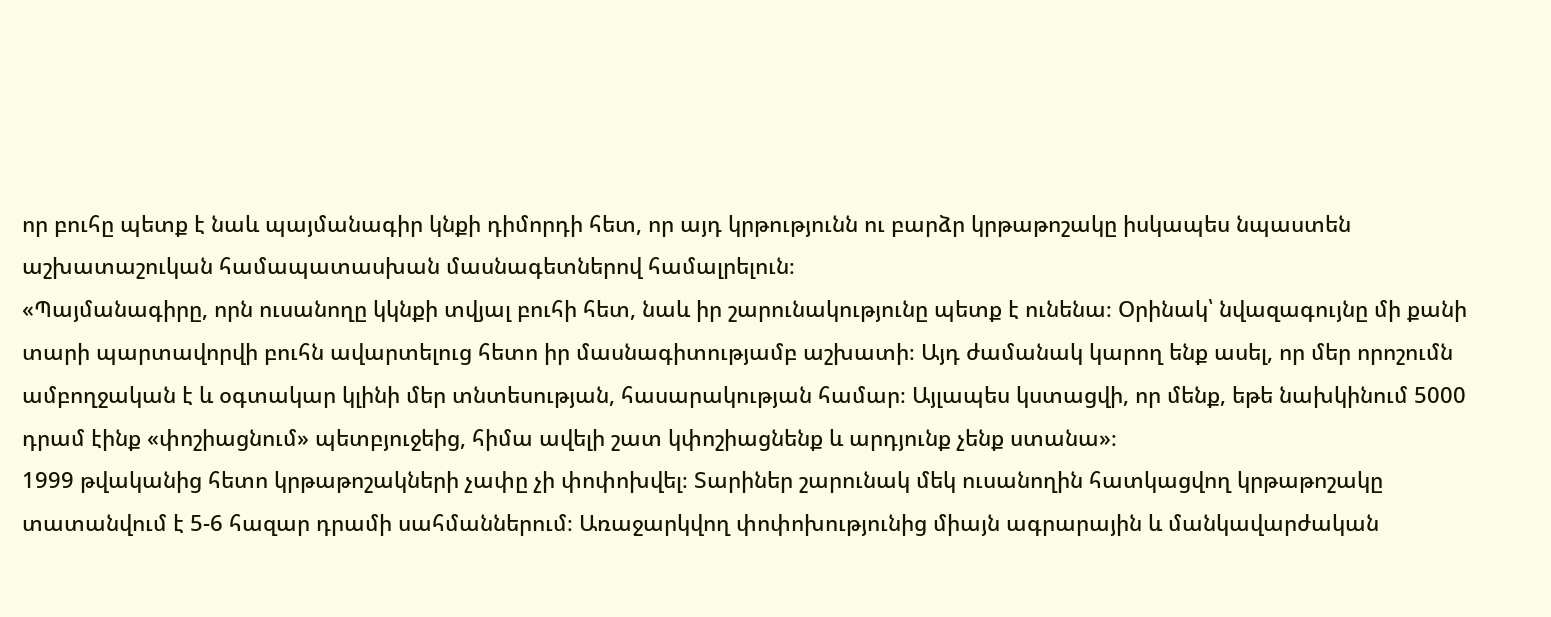որ բուհը պետք է նաև պայմանագիր կնքի դիմորդի հետ, որ այդ կրթությունն ու բարձր կրթաթոշակը իսկապես նպաստեն աշխատաշուկան համապատասխան մասնագետներով համալրելուն։
«Պայմանագիրը, որն ուսանողը կկնքի տվյալ բուհի հետ, նաև իր շարունակությունը պետք է ունենա։ Օրինակ՝ նվազագույնը մի քանի տարի պարտավորվի բուհն ավարտելուց հետո իր մասնագիտությամբ աշխատի։ Այդ ժամանակ կարող ենք ասել, որ մեր որոշումն ամբողջական է և օգտակար կլինի մեր տնտեսության, հասարակության համար։ Այլապես կստացվի, որ մենք, եթե նախկինում 5000 դրամ էինք «փոշիացնում» պետբյուջեից, հիմա ավելի շատ կփոշիացնենք և արդյունք չենք ստանա»։
1999 թվականից հետո կրթաթոշակների չափը չի փոփոխվել։ Տարիներ շարունակ մեկ ուսանողին հատկացվող կրթաթոշակը տատանվում է 5-6 հազար դրամի սահմաններում։ Առաջարկվող փոփոխությունից միայն ագրարային և մանկավարժական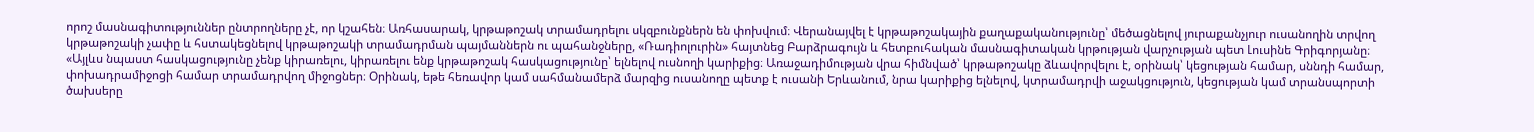որոշ մասնագիտություններ ընտրողները չէ, որ կշահեն։ Առհասարակ, կրթաթոշակ տրամադրելու սկզբունքներն են փոխվում։ Վերանայվել է կրթաթոշակային քաղաքականությունը՝ մեծացնելով յուրաքանչյուր ուսանողին տրվող կրթաթոշակի չափը և հստակեցնելով կրթաթոշակի տրամադրման պայմաններն ու պահանջները, «Ռադիոլուրին» հայտնեց Բարձրագույն և հետբուհական մասնագիտական կրթության վարչության պետ Լուսինե Գրիգորյանը։
«Այլևս նպաստ հասկացությունը չենք կիրառելու, կիրառելու ենք կրթաթոշակ հասկացությունը՝ ելնելով ուսնողի կարիքից։ Առաջադիմության վրա հիմնված՝ կրթաթոշակը ձևավորվելու է, օրինակ՝ կեցության համար, սննդի համար, փոխադրամիջոցի համար տրամադրվող միջոցներ։ Օրինակ, եթե հեռավոր կամ սահմանամերձ մարզից ուսանողը պետք է ուսանի Երևանում, նրա կարիքից ելնելով, կտրամադրվի աջակցություն, կեցության կամ տրանսպորտի ծախսերը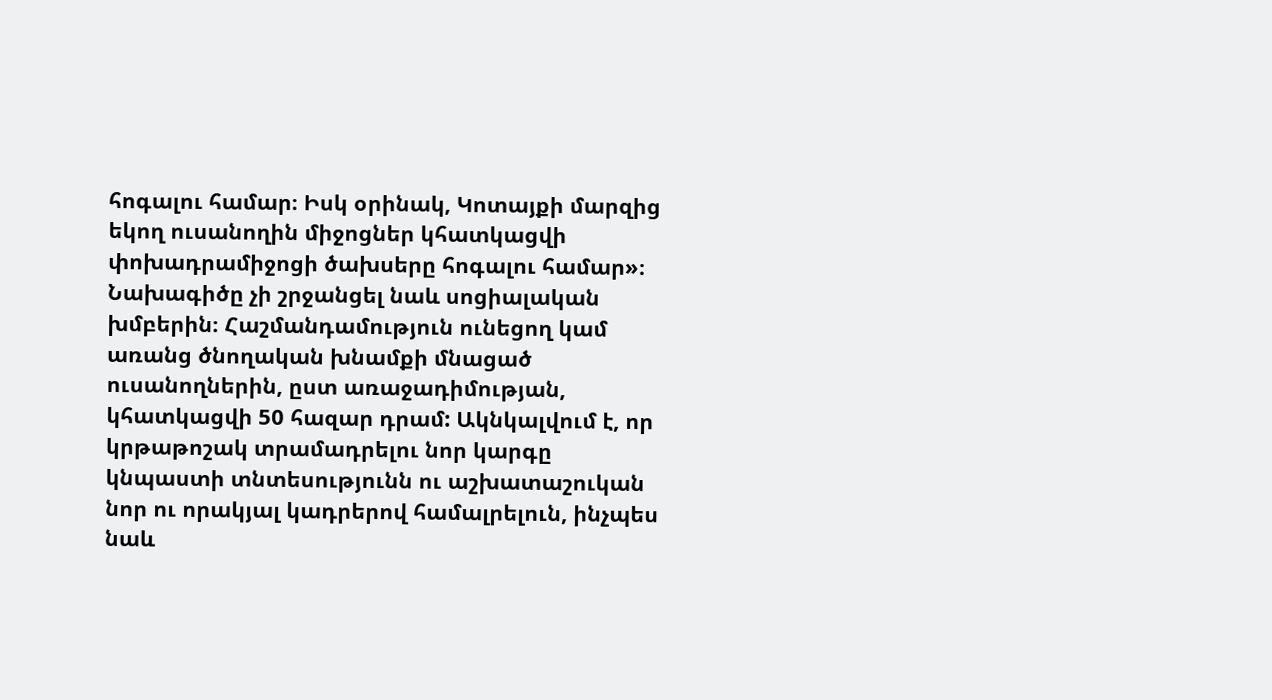հոգալու համար։ Իսկ օրինակ, Կոտայքի մարզից եկող ուսանողին միջոցներ կհատկացվի փոխադրամիջոցի ծախսերը հոգալու համար»։
Նախագիծը չի շրջանցել նաև սոցիալական խմբերին։ Հաշմանդամություն ունեցող կամ առանց ծնողական խնամքի մնացած ուսանողներին, ըստ առաջադիմության, կհատկացվի 50 հազար դրամ: Ակնկալվում է, որ կրթաթոշակ տրամադրելու նոր կարգը կնպաստի տնտեսությունն ու աշխատաշուկան նոր ու որակյալ կադրերով համալրելուն, ինչպես նաև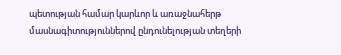պետության համար կարևոր և առաջնահերթ մասնագիտություններով ընդունելության տեղերի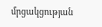մրցակցության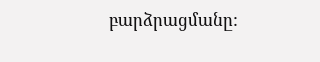բարձրացմանը: